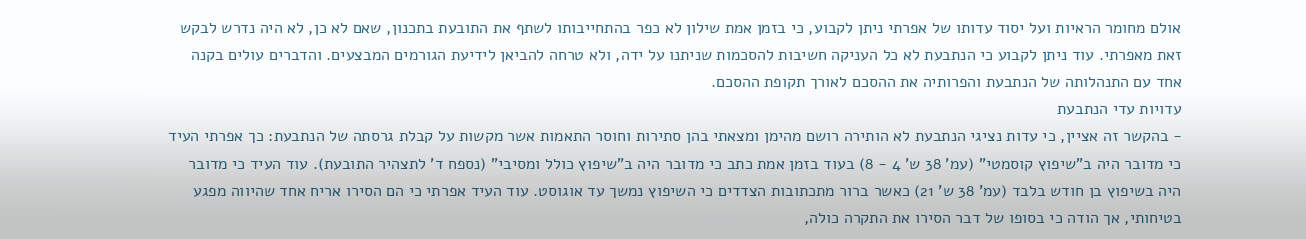אולם מחומר הראיות ועל יסוד עדותו של אפרתי ניתן לקבוע, כי בזמן אמת שילון לא כפר בהתחייבותו לשתף את התובעת בתכנון, שאם לא כן, לא היה נדרש לבקש זאת מאפרתי. עוד ניתן לקבוע כי הנתבעת לא כל העניקה חשיבות להסכמות שניתנו על ידה, ולא טרחה להביאן לידיעת הגורמים המבצעים. והדברים עולים בקנה אחד עם התנהלותה של הנתבעת והפרותיה את ההסכם לאורך תקופת ההסכם.
עדויות עדי הנתבעת
- בהקשר זה אציין, כי עדות נציגי הנתבעת לא הותירה רושם מהימן ומצאתי בהן סתירות וחוסר התאמות אשר מקשות על קבלת גרסתה של הנתבעת: כך אפרתי העיד כי מדובר היה ב"שיפוץ קוסמטי" (עמ' 38 ש' 4 - 8) בעוד בזמן אמת כתב כי מדובר היה ב"שיפוץ כולל ומסיבי" (נספח ד' לתצהיר התובעת). עוד העיד כי מדובר היה בשיפוץ בן חודש בלבד (עמ' 38 ש' 21) כאשר ברור מתכתובות הצדדים כי השיפוץ נמשך עד אוגוסט. עוד העיד אפרתי כי הם הסירו אריח אחד שהיווה מפגע בטיחותי, אך הודה כי בסופו של דבר הסירו את התקרה כולה,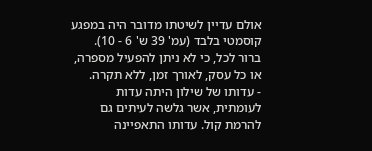אולם עדיין לשיטתו מדובר היה במפגע קוסמטי בלבד (עמ' 39 ש' 6 - 10). ברור לכל, כי לא ניתן להפעיל מספרה, או כל עסק, לאורך זמן, ללא תקרה.
- עדותו של שילון היתה עדות לעומתית, אשר גלשה לעיתים גם להרמת קול. עדותו התאפיינה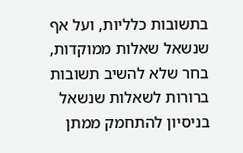בתשובות כלליות, ועל אף שנשאל שאלות ממוקדות, בחר שלא להשיב תשובות ברורות לשאלות שנשאל בניסיון להתחמק ממתן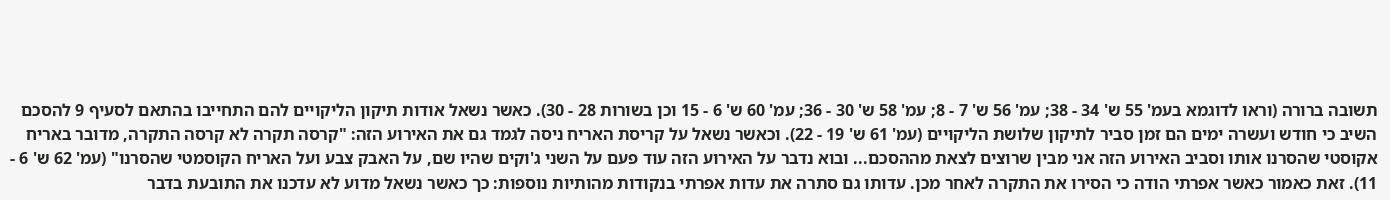תשובה ברורה (וראו לדוגמא בעמ' 55 ש' 34 - 38; עמ' 56 ש' 7 - 8; עמ' 58 ש' 30 - 36; עמ' 60 ש' 6 - 15 וכן בשורות 28 - 30). כאשר נשאל אודות תיקון הליקויים להם התחייבו בהתאם לסעיף 9 להסכם השיב כי חודש ועשרה ימים הם זמן סביר לתיקון שלושת הליקויים (עמ' 61 ש' 19 - 22). וכאשר נשאל על קריסת האריח ניסה לגמד גם את האירוע הזה: "קרסה תקרה לא קרסה התקרה, מדובר באריח אקוסטי שהסרנו אותו וסביב האירוע הזה אני מבין שרוצים לצאת מההסכם... ובוא נדבר על האירוע הזה עוד פעם על השני ג'וקים שהיו שם, על האבק צבע ועל האריח הקוסמטי שהסרנו" (עמ' 62 ש' 6 - 11). זאת כאמור כאשר אפרתי הודה כי הסירו את התקרה לאחר מכן. עדותו גם סתרה את עדות אפרתי בנקודות מהותיות נוספות: כך כאשר נשאל מדוע לא עדכנו את התובעת בדבר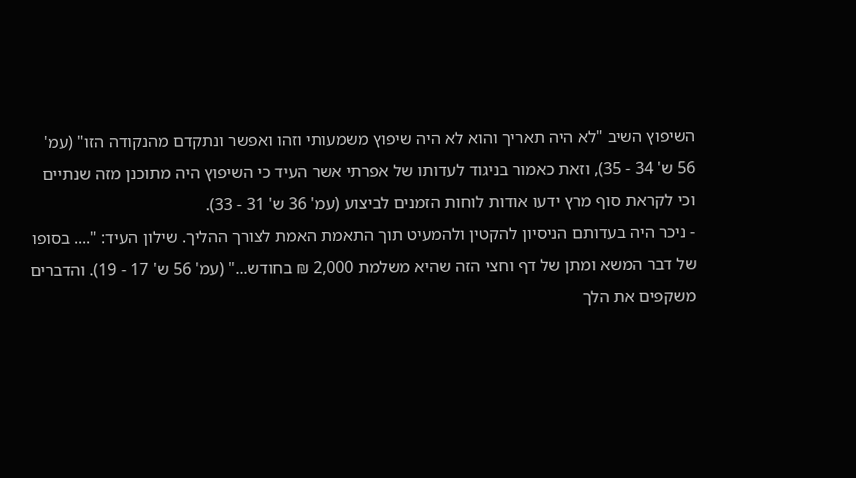השיפוץ השיב "לא היה תאריך והוא לא היה שיפוץ משמעותי וזהו ואפשר ונתקדם מהנקודה הזו" (עמ' 56 ש' 34 - 35), וזאת כאמור בניגוד לעדותו של אפרתי אשר העיד כי השיפוץ היה מתוכנן מזה שנתיים וכי לקראת סוף מרץ ידעו אודות לוחות הזמנים לביצוע (עמ' 36 ש' 31 - 33).
- ניכר היה בעדותם הניסיון להקטין ולהמעיט תוך התאמת האמת לצורך ההליך. שילון העיד: ".... בסופו של דבר המשא ומתן של דף וחצי הזה שהיא משלמת 2,000 ₪ בחודש..." (עמ' 56 ש' 17 - 19). והדברים משקפים את הלך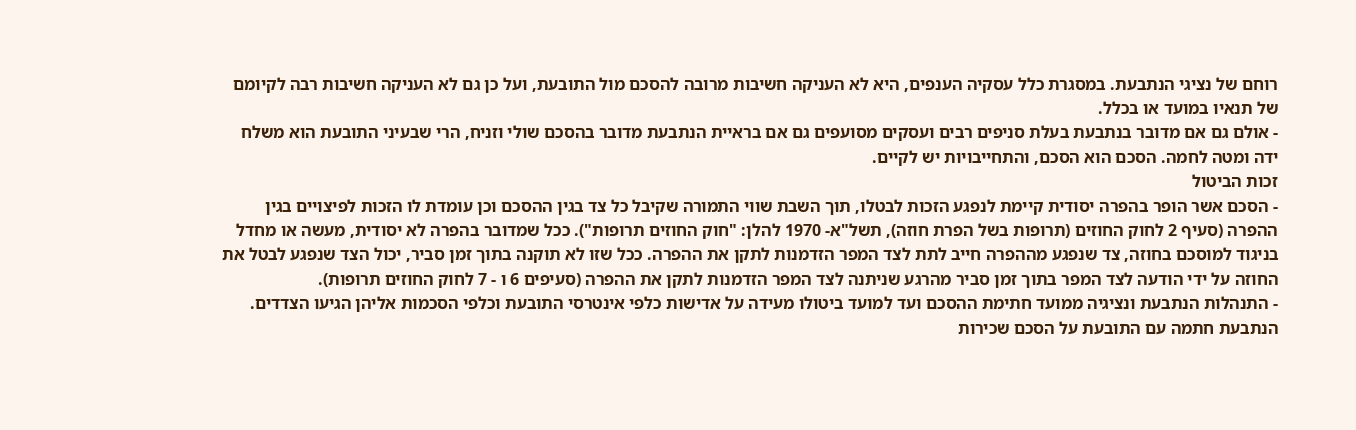רוחם של נציגי הנתבעת. במסגרת כלל עסקיה הענפים, היא לא העניקה חשיבות מרובה להסכם מול התובעת, ועל כן גם לא העניקה חשיבות רבה לקיומם של תנאיו במועד או בכלל.
- אולם גם אם מדובר בנתבעת בעלת סניפים רבים ועסקים מסועפים גם אם בראיית הנתבעת מדובר בהסכם שולי וזניח, הרי שבעיני התובעת הוא משלח ידה ומטה לחמה. הסכם הוא הסכם, והתחייבויות יש לקיים.
זכות הביטול
- הסכם אשר הופר בהפרה יסודית קיימת לנפגע הזכות לבטלו, תוך השבת שווי התמורה שקיבל כל צד בגין ההסכם וכן עומדת לו הזכות לפיצויים בגין ההפרה (סעיף 2 לחוק החוזים (תרופות בשל הפרת חוזה), תשל"א- 1970 להלן: "חוק החוזים תרופות"). ככל שמדובר בהפרה לא יסודית, מעשה או מחדל בניגוד למוסכם בחוזה, צד שנפגע מההפרה חייב לתת לצד המפר הזדמנות לתקן את ההפרה. ככל שזו לא תוקנה בתוך זמן סביר, יכול הצד שנפגע לבטל את החוזה על ידי הודעה לצד המפר בתוך זמן סביר מהרגע שניתנה לצד המפר הזדמנות לתקן את ההפרה (סעיפים 6 ו - 7 לחוק החוזים תרופות).
- התנהלות הנתבעת ונציגיה ממועד חתימת ההסכם ועד למועד ביטולו מעידה על אדישות כלפי אינטרסי התובעת וכלפי הסכמות אליהן הגיעו הצדדים. הנתבעת חתמה עם התובעת על הסכם שכירות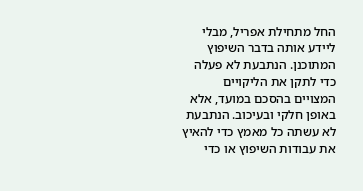החל מתחילת אפריל, מבלי ליידע אותה בדבר השיפוץ המתוכנן. הנתבעת לא פעלה כדי לתקן את הליקויים המצויים בהסכם במועד, אלא באופן חלקי ובעיכוב. הנתבעת לא עשתה כל מאמץ כדי להאיץ את עבודות השיפוץ או כדי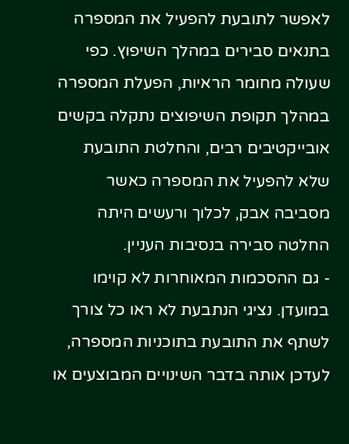לאפשר לתובעת להפעיל את המספרה בתנאים סבירים במהלך השיפוץ. כפי שעולה מחומר הראיות, הפעלת המספרה במהלך תקופת השיפוצים נתקלה בקשים אובייקטיבים רבים, והחלטת התובעת שלא להפעיל את המספרה כאשר מסביבה אבק, לכלוך ורעשים היתה החלטה סבירה בנסיבות העניין.
- גם ההסכמות המאוחרות לא קוימו במועדן. נציגי הנתבעת לא ראו כל צורך לשתף את התובעת בתוכניות המספרה, לעדכן אותה בדבר השינויים המבוצעים או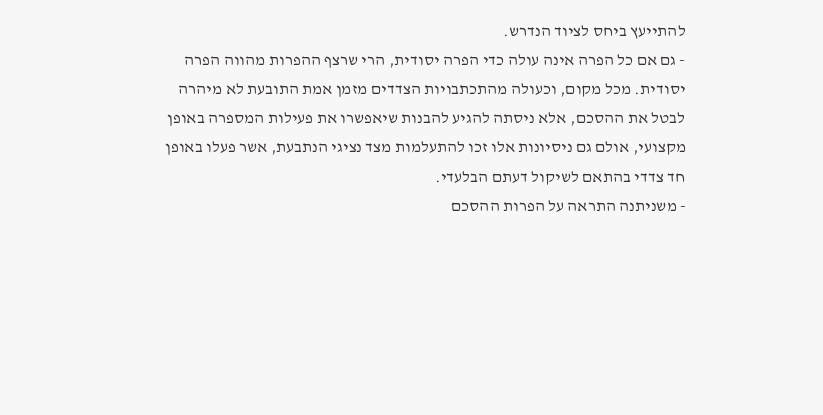להתייעץ ביחס לציוד הנדרש.
- גם אם כל הפרה אינה עולה כדי הפרה יסודית, הרי שרצף ההפרות מהווה הפרה יסודית. מכל מקום, וכעולה מהתכתבויות הצדדים מזמן אמת התובעת לא מיהרה לבטל את ההסכם, אלא ניסתה להגיע להבנות שיאפשרו את פעילות המספרה באופן מקצועי, אולם גם ניסיונות אלו זכו להתעלמות מצד נציגי הנתבעת, אשר פעלו באופן חד צדדי בהתאם לשיקול דעתם הבלעדי.
- משניתנה התראה על הפרות ההסכם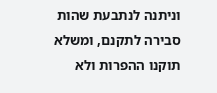וניתנה לנתבעת שהות סבירה לתקנם, ומשלא תוקנו ההפרות ולא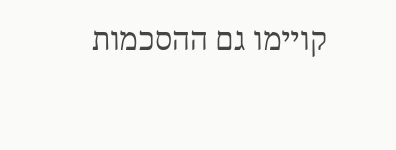קויימו גם ההסכמות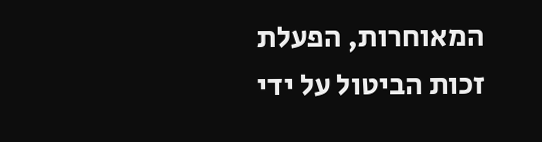המאוחרות, הפעלת זכות הביטול על ידי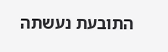התובעת נעשתה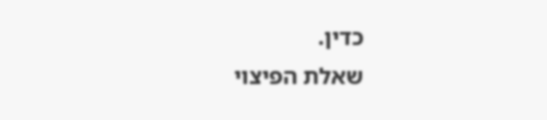כדין.
שאלת הפיצוי